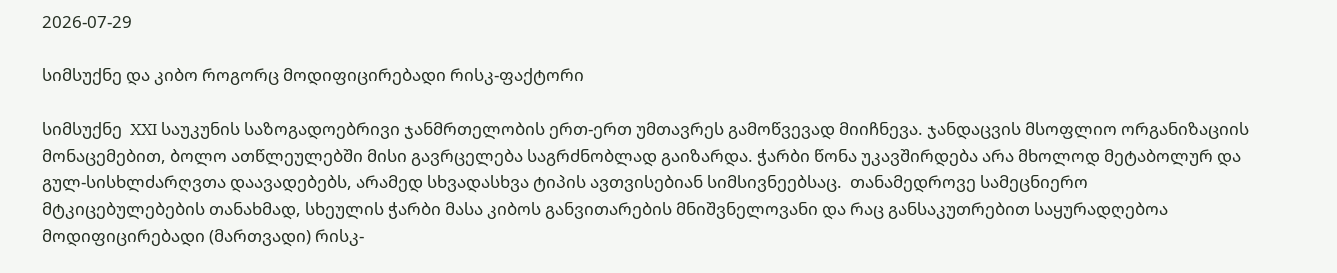2026-07-29

სიმსუქნე და კიბო როგორც მოდიფიცირებადი რისკ-ფაქტორი

სიმსუქნე  XXI საუკუნის საზოგადოებრივი ჯანმრთელობის ერთ-ერთ უმთავრეს გამოწვევად მიიჩნევა. ჯანდაცვის მსოფლიო ორგანიზაციის მონაცემებით, ბოლო ათწლეულებში მისი გავრცელება საგრძნობლად გაიზარდა. ჭარბი წონა უკავშირდება არა მხოლოდ მეტაბოლურ და გულ-სისხლძარღვთა დაავადებებს, არამედ სხვადასხვა ტიპის ავთვისებიან სიმსივნეებსაც.  თანამედროვე სამეცნიერო მტკიცებულებების თანახმად, სხეულის ჭარბი მასა კიბოს განვითარების მნიშვნელოვანი და რაც განსაკუთრებით საყურადღებოა  მოდიფიცირებადი (მართვადი) რისკ-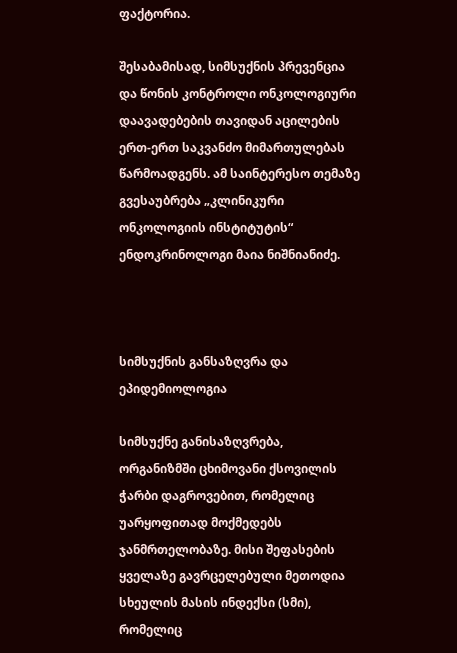ფაქტორია.

შესაბამისად, სიმსუქნის პრევენცია და წონის კონტროლი ონკოლოგიური დაავადებების თავიდან აცილების ერთ-ერთ საკვანძო მიმართულებას წარმოადგენს. ამ საინტერესო თემაზე გვესაუბრება „კლინიკური ონკოლოგიის ინსტიტუტის“  ენდოკრინოლოგი მაია ნიშნიანიძე.



სიმსუქნის განსაზღვრა და ეპიდემიოლოგია

სიმსუქნე განისაზღვრება,  ორგანიზმში ცხიმოვანი ქსოვილის ჭარბი დაგროვებით, რომელიც უარყოფითად მოქმედებს ჯანმრთელობაზე. მისი შეფასების ყველაზე გავრცელებული მეთოდია სხეულის მასის ინდექსი (სმი), რომელიც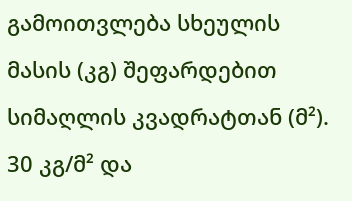გამოითვლება სხეულის მასის (კგ) შეფარდებით სიმაღლის კვადრატთან (მ²). 30 კგ/მ² და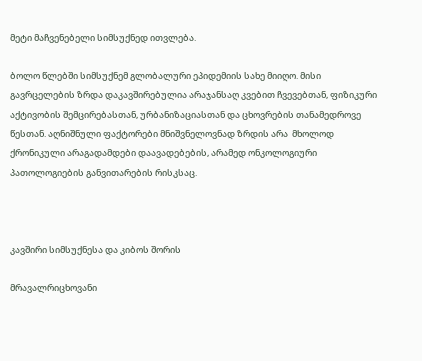მეტი მაჩვენებელი სიმსუქნედ ითვლება.

ბოლო წლებში სიმსუქნემ გლობალური ეპიდემიის სახე მიიღო. მისი გავრცელების ზრდა დაკავშირებულია არაჯანსაღ კვებით ჩვევებთან, ფიზიკური აქტივობის შემცირებასთან, ურბანიზაციასთან და ცხოვრების თანამედროვე წესთან. აღნიშნული ფაქტორები მნიშვნელოვნად ზრდის არა  მხოლოდ ქრონიკული არაგადამდები დაავადებების, არამედ ონკოლოგიური პათოლოგიების განვითარების რისკსაც.



კავშირი სიმსუქნესა და კიბოს შორის

მრავალრიცხოვანი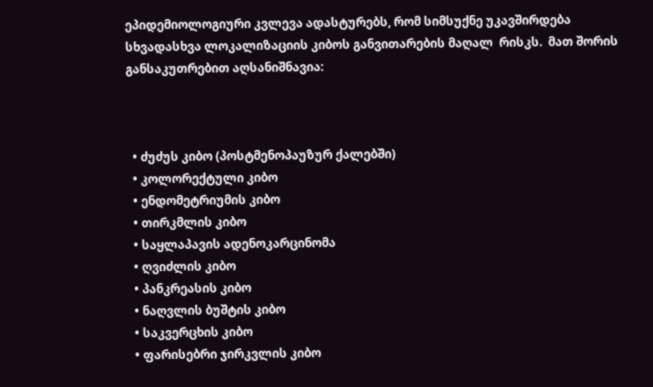ეპიდემიოლოგიური კვლევა ადასტურებს, რომ სიმსუქნე უკავშირდება სხვადასხვა ლოკალიზაციის კიბოს განვითარების მაღალ  რისკს.  მათ შორის განსაკუთრებით აღსანიშნავია:



  • ძუძუს კიბო (პოსტმენოპაუზურ ქალებში)
  • კოლორექტული კიბო
  • ენდომეტრიუმის კიბო
  • თირკმლის კიბო
  • საყლაპავის ადენოკარცინომა
  • ღვიძლის კიბო
  • პანკრეასის კიბო
  • ნაღვლის ბუშტის კიბო
  • საკვერცხის კიბო
  • ფარისებრი ჯირკვლის კიბო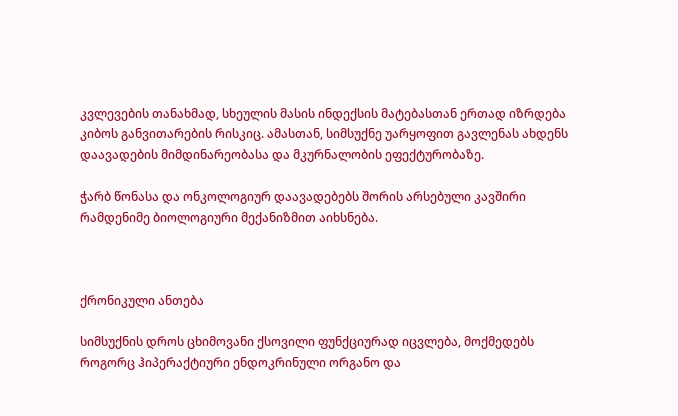კვლევების თანახმად, სხეულის მასის ინდექსის მატებასთან ერთად იზრდება კიბოს განვითარების რისკიც. ამასთან, სიმსუქნე უარყოფით გავლენას ახდენს დაავადების მიმდინარეობასა და მკურნალობის ეფექტურობაზე.

ჭარბ წონასა და ონკოლოგიურ დაავადებებს შორის არსებული კავშირი რამდენიმე ბიოლოგიური მექანიზმით აიხსნება.



ქრონიკული ანთება

სიმსუქნის დროს ცხიმოვანი ქსოვილი ფუნქციურად იცვლება, მოქმედებს როგორც ჰიპერაქტიური ენდოკრინული ორგანო და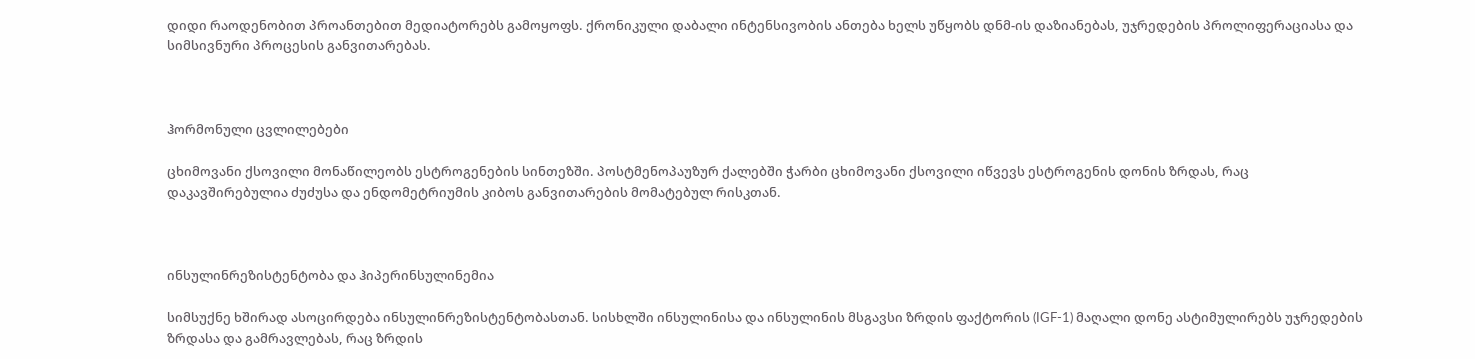დიდი რაოდენობით პროანთებით მედიატორებს გამოყოფს. ქრონიკული დაბალი ინტენსივობის ანთება ხელს უწყობს დნმ-ის დაზიანებას, უჯრედების პროლიფერაციასა და სიმსივნური პროცესის განვითარებას.



ჰორმონული ცვლილებები

ცხიმოვანი ქსოვილი მონაწილეობს ესტროგენების სინთეზში. პოსტმენოპაუზურ ქალებში ჭარბი ცხიმოვანი ქსოვილი იწვევს ესტროგენის დონის ზრდას, რაც დაკავშირებულია ძუძუსა და ენდომეტრიუმის კიბოს განვითარების მომატებულ რისკთან.



ინსულინრეზისტენტობა და ჰიპერინსულინემია

სიმსუქნე ხშირად ასოცირდება ინსულინრეზისტენტობასთან. სისხლში ინსულინისა და ინსულინის მსგავსი ზრდის ფაქტორის (IGF-1) მაღალი დონე ასტიმულირებს უჯრედების ზრდასა და გამრავლებას, რაც ზრდის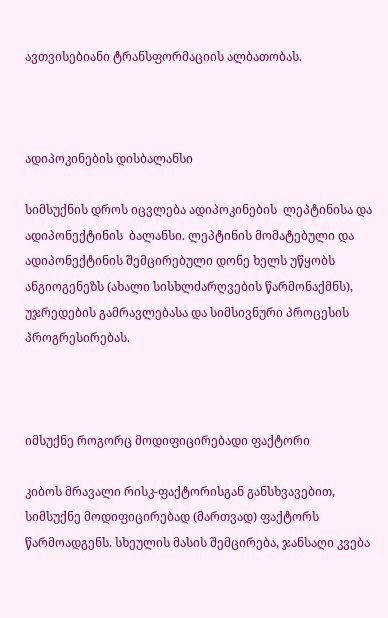ავთვისებიანი ტრანსფორმაციის ალბათობას.



ადიპოკინების დისბალანსი

სიმსუქნის დროს იცვლება ადიპოკინების  ლეპტინისა და ადიპონექტინის  ბალანსი. ლეპტინის მომატებული და ადიპონექტინის შემცირებული დონე ხელს უწყობს ანგიოგენეზს (ახალი სისხლძარღვების წარმონაქმნს), უჯრედების გამრავლებასა და სიმსივნური პროცესის პროგრესირებას.



იმსუქნე როგორც მოდიფიცირებადი ფაქტორი

კიბოს მრავალი რისკ-ფაქტორისგან განსხვავებით, სიმსუქნე მოდიფიცირებად (მართვად) ფაქტორს წარმოადგენს. სხეულის მასის შემცირება, ჯანსაღი კვება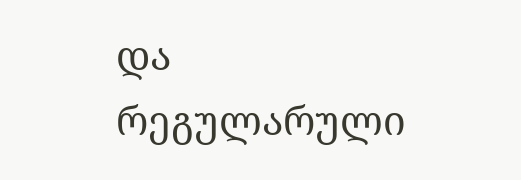და რეგულარული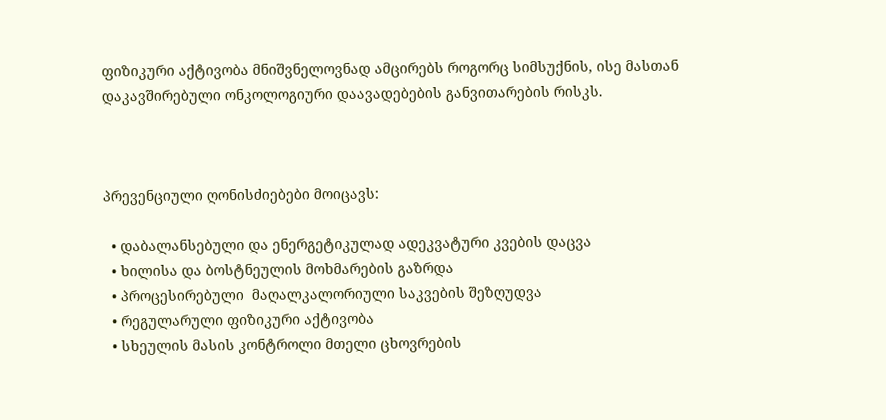ფიზიკური აქტივობა მნიშვნელოვნად ამცირებს როგორც სიმსუქნის, ისე მასთან დაკავშირებული ონკოლოგიური დაავადებების განვითარების რისკს.



პრევენციული ღონისძიებები მოიცავს:

  • დაბალანსებული და ენერგეტიკულად ადეკვატური კვების დაცვა
  • ხილისა და ბოსტნეულის მოხმარების გაზრდა
  • პროცესირებული  მაღალკალორიული საკვების შეზღუდვა
  • რეგულარული ფიზიკური აქტივობა
  • სხეულის მასის კონტროლი მთელი ცხოვრების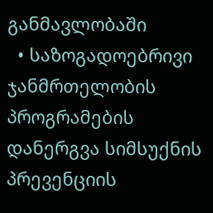განმავლობაში
  • საზოგადოებრივი ჯანმრთელობის პროგრამების დანერგვა სიმსუქნის პრევენციის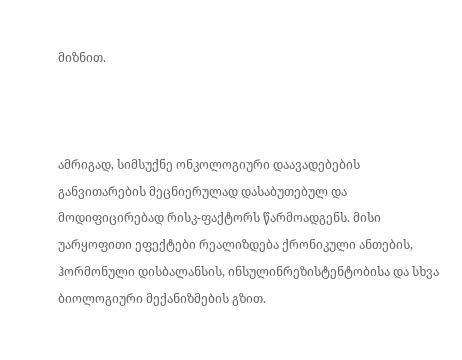მიზნით.



ამრიგად, სიმსუქნე ონკოლოგიური დაავადებების განვითარების მეცნიერულად დასაბუთებულ და მოდიფიცირებად რისკ-ფაქტორს წარმოადგენს. მისი უარყოფითი ეფექტები რეალიზდება ქრონიკული ანთების, ჰორმონული დისბალანსის, ინსულინრეზისტენტობისა და სხვა ბიოლოგიური მექანიზმების გზით.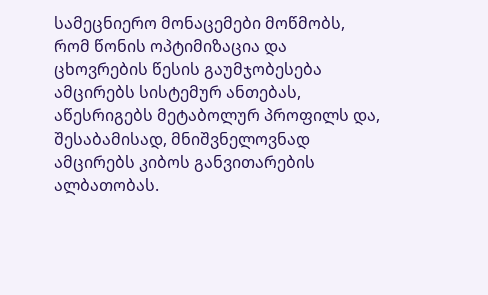სამეცნიერო მონაცემები მოწმობს, რომ წონის ოპტიმიზაცია და ცხოვრების წესის გაუმჯობესება ამცირებს სისტემურ ანთებას, აწესრიგებს მეტაბოლურ პროფილს და, შესაბამისად, მნიშვნელოვნად ამცირებს კიბოს განვითარების ალბათობას.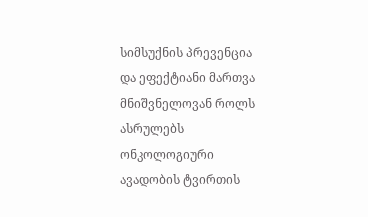სიმსუქნის პრევენცია და ეფექტიანი მართვა მნიშვნელოვან როლს ასრულებს ონკოლოგიური ავადობის ტვირთის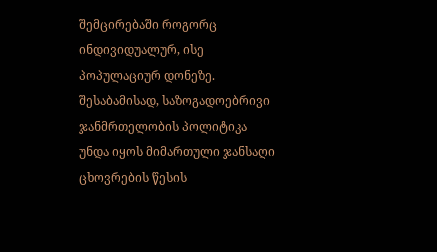შემცირებაში როგორც ინდივიდუალურ, ისე პოპულაციურ დონეზე. შესაბამისად, საზოგადოებრივი ჯანმრთელობის პოლიტიკა უნდა იყოს მიმართული ჯანსაღი ცხოვრების წესის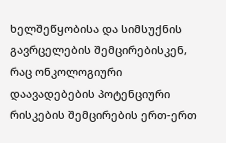ხელშეწყობისა და სიმსუქნის გავრცელების შემცირებისკენ, რაც ონკოლოგიური დაავადებების პოტენციური რისკების შემცირების ერთ-ერთ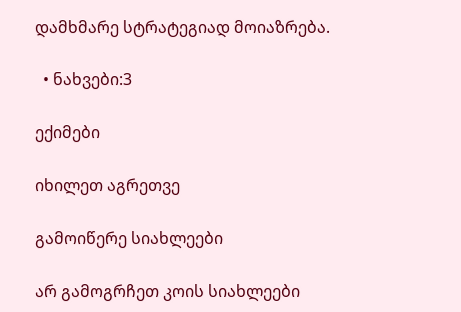დამხმარე სტრატეგიად მოიაზრება.

  • ნახვები:3

ექიმები

იხილეთ აგრეთვე

გამოიწერე სიახლეები

არ გამოგრჩეთ კოის სიახლეები